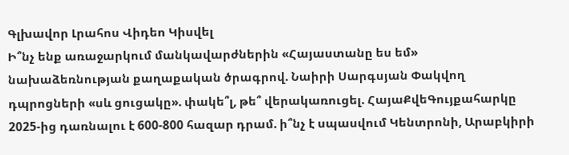Գլխավոր Լրահոս Վիդեո Կիսվել
Ի՞նչ ենք առաջարկում մանկավարժներին «Հայաստանը ես եմ» նախաձեռնության քաղաքական ծրագրով. Նաիրի Սարգսյան Փակվող դպրոցների «սև ցուցակը». փակե՞լ, թե՞ վերակառուցել. ՀայաՔվեԳույքահարկը 2025-ից դառնալու է 600-800 հազար դրամ. ի՞նչ է սպասվում Կենտրոնի, Արաբկիրի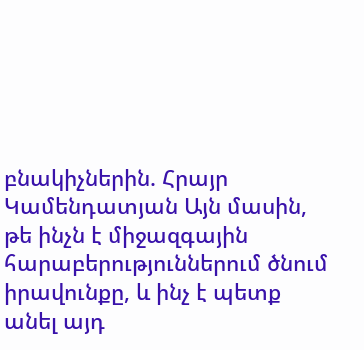բնակիչներին. Հրայր Կամենդատյան Այն մասին, թե ինչն է միջազգային հարաբերություններում ծնում իրավունքը, և ինչ է պետք անել այդ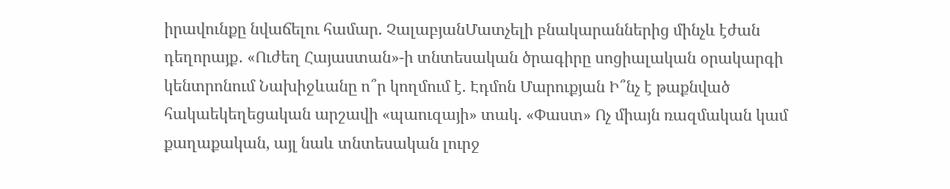իրավունքը նվաճելու համար. ՉալաբյանՄատչելի բնակարաններից մինչև էժան դեղորայք․ «Ուժեղ Հայաստան»-ի տնտեսական ծրագիրը սոցիալական օրակարգի կենտրոնում Նախիջևանը ո՞ր կողմում է. Էդմոն Մարուքյան Ի՞նչ է թաքնված հակաեկեղեցական արշավի «պաուզայի» տակ. «Փաստ» Ոչ միայն ռազմական կամ քաղաքական, այլ նաև տնտեսական լուրջ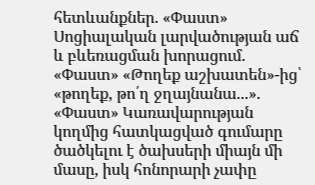հետևանքներ. «Փաստ» Սոցիալական լարվածության աճ և բևեռացման խորացում. «Փաստ» «Թողեք աշխատեն»-ից՝ «թողեք, թո՛ղ ջղայնանա...». «Փաստ» Կառավարության կողմից հատկացված գումարը ծածկելու է ծախսերի միայն մի մասը, իսկ հոնորարի չափը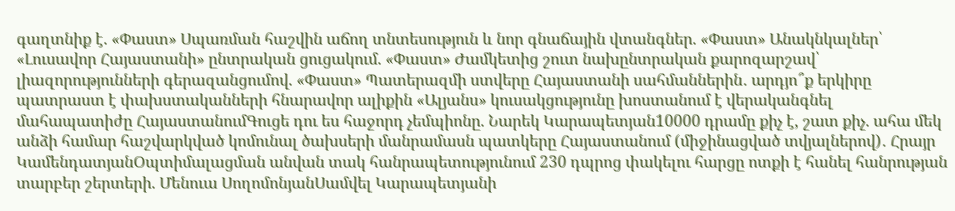գաղտնիք է. «Փաստ» Սպառման հաշվին աճող տնտեսություն և նոր գնաճային վտանգներ. «Փաստ» Անակնկալներ՝ «Լուսավոր Հայաստանի» ընտրական ցուցակում. «Փաստ» Ժամկետից շուտ նախընտրական քարոզարշավ՝ լիազորությունների գերազանցումով. «Փաստ» Պատերազմի ստվերը Հայաստանի սահմաններին․ արդյո՞ք երկիրը պատրաստ է փախստականների հնարավոր ալիքին «Ալյանս» կուսակցությունը խոստանում է վերականգնել մահապատիժը ՀայաստանումԳուցե դու ես հաջորդ չեմպիոնը. Նարեկ Կարապետյան10000 դրամը քիչ է, շատ քիչ. ահա մեկ անձի համար հաշվարկված կոմունալ ծախսերի մանրամասն պատկերը Հայաստանում (միջինացված տվյալներով)․ Հրայր ԿամենդատյանՕպտիմալացման անվան տակ հանրապետությունում 230 դպրոց փակելու հարցը ոտքի է հանել հանրության տարբեր շերտերի. Մենուա ՍողոմոնյանՍամվել Կարապետյանի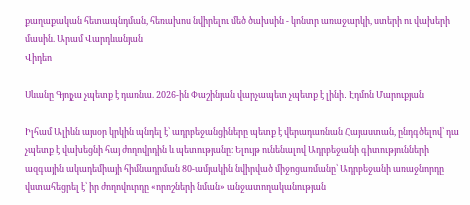քաղաքական հետապնդման, հեռախոս նվիրելու մեծ ծախսին - կոնտր առաջարկի, ստերի ու վախերի մասին. Արամ Վարդևանյան
Վիդեո

Սևանը Գյոյչա չպետք է դառնա. 2026-ին Փաշինյան վարչապետ չպետք է լինի․ Էդմոն Մարուքյան

Իլհամ Ալիևն այսօր կրկին պնդել է՝ ադրբեջանցիները պետք է վերադառնան Հայաստան, ընդգծելով՝ դա չպետք է վախեցնի հայ ժողովրդին և պետությանը։ Ելույթ ունենալով Ադրբեջանի գիտությունների ազգային ակադեմիայի հիմնադրման 80-ամյակին նվիրված միջոցառմանը՝ Ադրբեջանի առաջնորդը վստահեցրել է՝ իր ժողովուրդը «որոշների նման» անջատողականության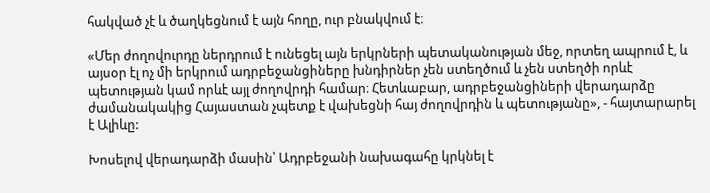հակված չէ և ծաղկեցնում է այն հողը, ուր բնակվում է։

«Մեր ժողովուրդը ներդրում է ունեցել այն երկրների պետականության մեջ, որտեղ ապրում է, և այսօր էլ ոչ մի երկրում ադրբեջանցիները խնդիրներ չեն ստեղծում և չեն ստեղծի որևէ պետության կամ որևէ այլ ժողովրդի համար։ Հետևաբար, ադրբեջանցիների վերադարձը ժամանակակից Հայաստան չպետք է վախեցնի հայ ժողովրդին և պետությանը», - հայտարարել է Ալիևը:

Խոսելով վերադարձի մասին՝ Ադրբեջանի նախագահը կրկնել է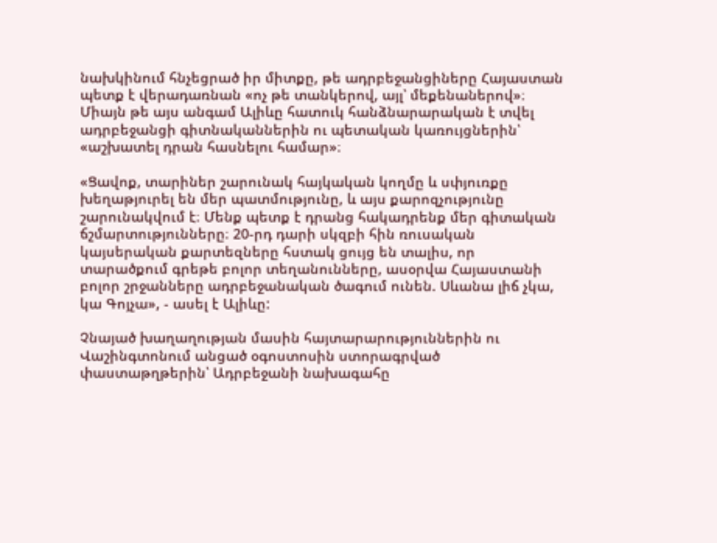նախկինում հնչեցրած իր միտքը, թե ադրբեջանցիները Հայաստան պետք է վերադառնան «ոչ թե տանկերով, այլ՝ մեքենաներով»։ Միայն թե այս անգամ Ալիևը հատուկ հանձնարարական է տվել ադրբեջանցի գիտնականներին ու պետական կառույցներին՝ «աշխատել դրան հասնելու համար»։

«Ցավոք, տարիներ շարունակ հայկական կողմը և սփյուռքը խեղաթյուրել են մեր պատմությունը, և այս քարոզչությունը շարունակվում է։ Մենք պետք է դրանց հակադրենք մեր գիտական ճշմարտությունները։ 20-րդ դարի սկզբի հին ռուսական կայսերական քարտեզները հստակ ցույց են տալիս, որ տարածքում գրեթե բոլոր տեղանունները, ասօրվա Հայաստանի բոլոր շրջանները ադրբեջանական ծագում ունեն. Սևանա լիճ չկա, կա Գոյչա», - ասել է Ալիևը:

Չնայած խաղաղության մասին հայտարարություններին ու Վաշինգտոնում անցած օգոստոսին ստորագրված փաստաթղթերին՝ Ադրբեջանի նախագահը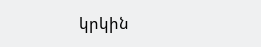կրկին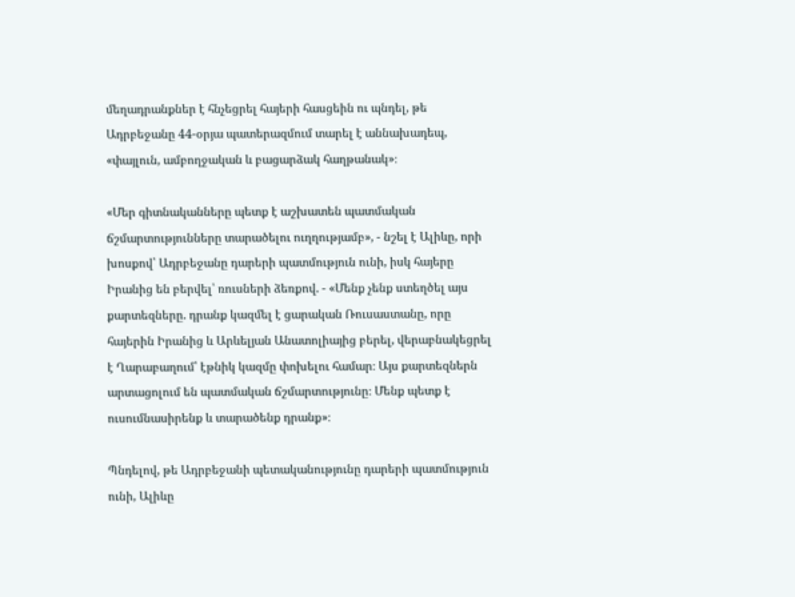մեղադրանքներ է հնչեցրել հայերի հասցեին ու պնդել, թե Ադրբեջանը 44-օրյա պատերազմում տարել է աննախադեպ, «փայլուն, ամբողջական և բացարձակ հաղթանակ»։

«Մեր գիտնականները պետք է աշխատեն պատմական ճշմարտությունները տարածելու ուղղությամբ», - նշել է Ալիևը, որի խոսքով՝ Ադրբեջանը դարերի պատմություն ունի, իսկ հայերը Իրանից են բերվել՝ ռուսների ձեռքով. - «Մենք չենք ստեղծել այս քարտեզները. դրանք կազմել է ցարական Ռուսաստանը, որը հայերին Իրանից և Արևելյան Անատոլիայից բերել, վերաբնակեցրել է Ղարաբաղում՝ էթնիկ կազմը փոխելու համար։ Այս քարտեզներն արտացոլում են պատմական ճշմարտությունը։ Մենք պետք է ուսումնասիրենք և տարածենք դրանք»։

Պնդելով, թե Ադրբեջանի պետականությունը դարերի պատմություն ունի, Ալիևը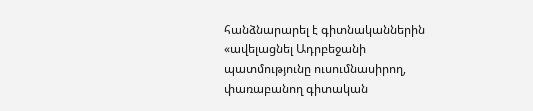հանձնարարել է գիտնականներին «ավելացնել Ադրբեջանի պատմությունը ուսումնասիրող, փառաբանող գիտական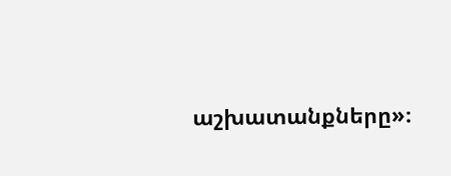աշխատանքները»։